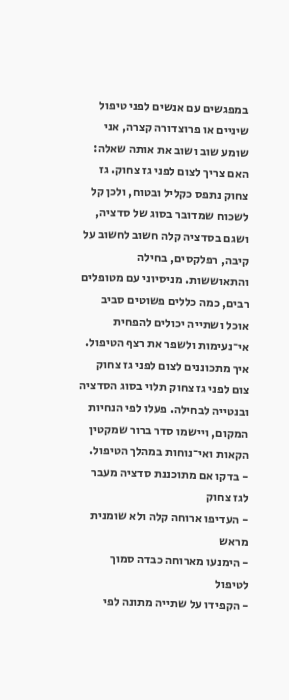במפגשים עם אנשים לפני טיפול שיניים או פרוצדורה קצרה, אני שומע שוב ושוב את אותה שאלה: האם צריך לצום לפני גז צחוק. גז צחוק נתפס כקליל ובטוח, ולכן קל לשכוח שמדובר בסוג של סדציה, ושגם בסדציה קלה חשוב לחשוב על קיבה, רפלקסים, בחילה והתאוששות. מניסיוני עם מטופלים רבים, כמה כללים פשוטים סביב אוכל ושתייה יכולים להפחית אי־נעימות ולשפר את רצף הטיפול.
איך מתכוננים לצום לפני גז צחוק
צום לפני גז צחוק תלוי בסוג הסדציה ובנטייה לבחילה. פעלו לפי הנחיות המקום, ויישמו סדר ברור שמקטין הקאות ואי־נוחות במהלך הטיפול.
- בדקו אם מתוכננת סדציה מעבר לגז צחוק
- העדיפו ארוחה קלה ולא שומנית מראש
- הימנעו מארוחה כבדה סמוך לטיפול
- הקפידו על שתייה מתונה לפי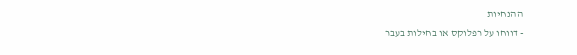ההנחיות
- דווחו על רפלוקס או בחילות בעבר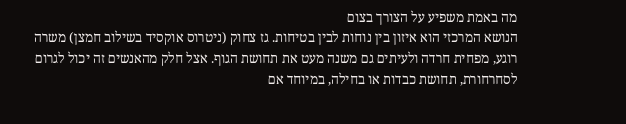מה באמת משפיע על הצורך בצום
הנושא המרכזי הוא איזון בין נוחות לבין בטיחות. גז צחוק (ניטרוס אוקסיד בשילוב חמצן) משרה רוגע, מפחית חרדה ולעיתים גם משנה מעט את תחושת הגוף. אצל חלק מהאנשים זה יכול לגרום לסחרחורת, תחושת כבדות או בחילה, במיוחד אם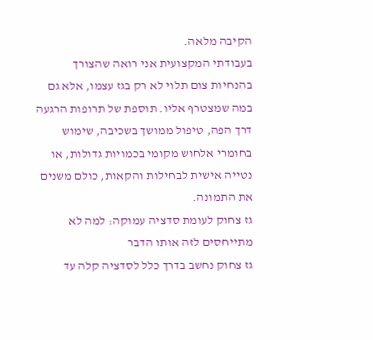הקיבה מלאה.
בעבודתי המקצועית אני רואה שהצורך בהנחיות צום תלוי לא רק בגז עצמו, אלא גם במה שמצטרף אליו. תוספת של תרופות הרגעה דרך הפה, טיפול ממושך בשכיבה, שימוש בחומרי אלחוש מקומי בכמויות גדולות, או נטייה אישית לבחילות והקאות, כולם משנים את התמונה.
גז צחוק לעומת סדציה עמוקה: למה לא מתייחסים לזה אותו הדבר
גז צחוק נחשב בדרך כלל לסדציה קלה עד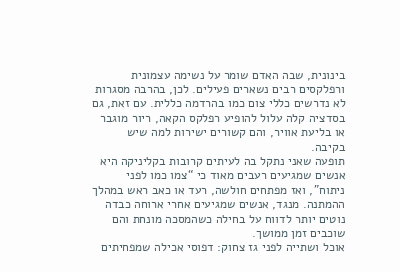בינונית, שבה האדם שומר על נשימה עצמונית ורפלקסים רבים נשארים פעילים. לכן, בהרבה מסגרות לא נדרשים כללי צום כמו בהרדמה כללית. עם זאת, גם בסדציה קלה עלול להופיע רפלקס הקאה, ריור מוגבר או בליעת אוויר, והם קשורים ישירות למה שיש בקיבה.
תופעה שאני נתקל בה לעיתים קרובות בקליניקה היא אנשים שמגיעים רעבים מאוד כי “צמו כמו לפני ניתוח”, ואז מפתחים חולשה, רעד או כאב ראש במהלך ההמתנה. מנגד, אנשים שמגיעים אחרי ארוחה כבדה נוטים יותר לדווח על בחילה כשהמסכה מונחת והם שוכבים זמן ממושך.
אוכל ושתייה לפני גז צחוק: דפוסי אכילה שמפחיתים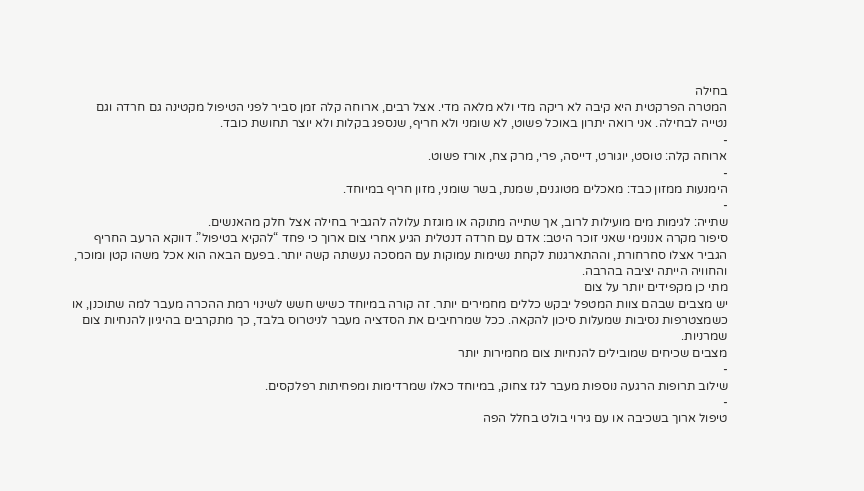בחילה
המטרה הפרקטית היא קיבה לא ריקה מדי ולא מלאה מדי. אצל רבים, ארוחה קלה זמן סביר לפני הטיפול מקטינה גם חרדה וגם נטייה לבחילה. אני רואה יתרון באוכל פשוט, לא שומני ולא חריף, שנספג בקלות ולא יוצר תחושת כובד.
-
ארוחה קלה: טוסט, יוגורט, דייסה, פרי, מרק צח, אורז פשוט.
-
הימנעות ממזון כבד: מאכלים מטוגנים, שמנת, בשר שומני, מזון חריף במיוחד.
-
שתייה: לגימות מים מועילות לרוב, אך שתייה מתוקה או מוגזת עלולה להגביר בחילה אצל חלק מהאנשים.
סיפור מקרה אנונימי שאני זוכר היטב: אדם עם חרדה דנטלית הגיע אחרי צום ארוך כי פחד “להקיא בטיפול”. דווקא הרעב החריף הגביר אצלו סחרחורת, וההתארגנות לקחת נשימות עמוקות עם המסכה נעשתה קשה יותר. בפעם הבאה הוא אכל משהו קטן ומוכר, והחוויה הייתה יציבה בהרבה.
מתי כן מקפידים יותר על צום
יש מצבים שבהם צוות המטפל יבקש כללים מחמירים יותר. זה קורה במיוחד כשיש חשש לשינוי רמת ההכרה מעבר למה שתוכנן, או כשמצטרפות נסיבות שמעלות סיכון להקאה. ככל שמרחיבים את הסדציה מעבר לניטרוס בלבד, כך מתקרבים בהיגיון להנחיות צום שמרניות.
מצבים שכיחים שמובילים להנחיות צום מחמירות יותר
-
שילוב תרופות הרגעה נוספות מעבר לגז צחוק, במיוחד כאלו שמרדימות ומפחיתות רפלקסים.
-
טיפול ארוך בשכיבה או עם גירוי בולט בחלל הפה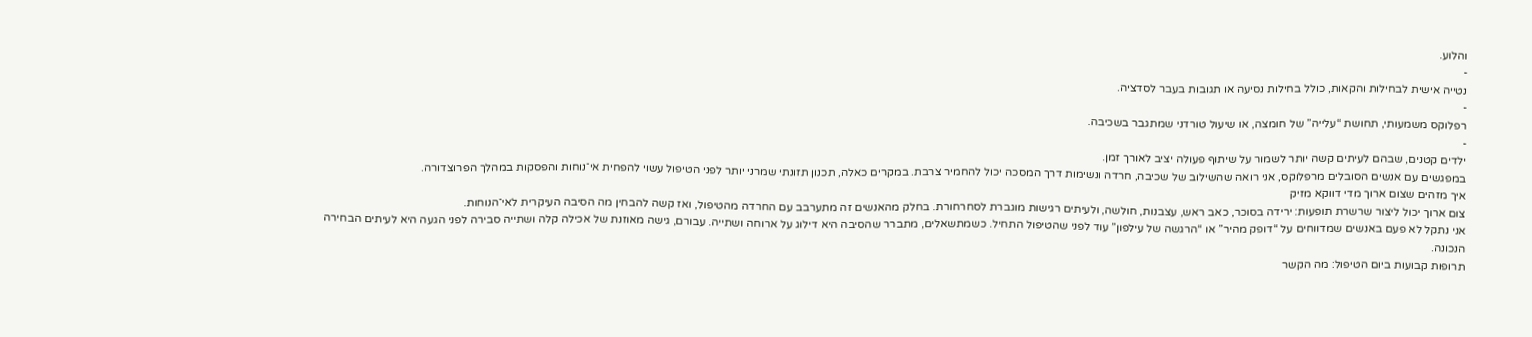והלוע.
-
נטייה אישית לבחילות והקאות, כולל בחילות נסיעה או תגובות בעבר לסדציה.
-
רפלוקס משמעותי, תחושת “עלייה” של חומצה, או שיעול טורדני שמתגבר בשכיבה.
-
ילדים קטנים, שבהם לעיתים קשה יותר לשמור על שיתוף פעולה יציב לאורך זמן.
במפגשים עם אנשים הסובלים מרפלוקס, אני רואה שהשילוב של שכיבה, חרדה ונשימות דרך המסכה יכול להחמיר צרבת. במקרים כאלה, תכנון תזונתי שמרני יותר לפני הטיפול עשוי להפחית אי־נוחות והפסקות במהלך הפרוצדורה.
איך מזהים שצום ארוך מדי דווקא מזיק
צום ארוך יכול ליצור שרשרת תופעות: ירידה בסוכר, כאב ראש, עצבנות, חולשה, ולעיתים רגישות מוגברת לסחרחורת. בחלק מהאנשים זה מתערבב עם החרדה מהטיפול, ואז קשה להבחין מה הסיבה העיקרית לאי־הנוחות.
אני נתקל לא פעם באנשים שמדווחים על “דופק מהיר” או “הרגשה של עילפון” עוד לפני שהטיפול התחיל. כשמתשאלים, מתברר שהסיבה היא דילוג על ארוחה ושתייה. עבורם, גישה מאוזנת של אכילה קלה ושתייה סבירה לפני הגעה היא לעיתים הבחירה הנכונה.
תרופות קבועות ביום הטיפול: מה הקשר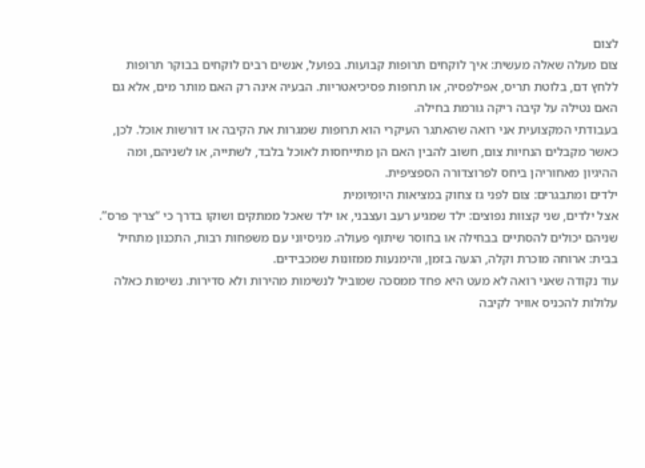לצום
צום מעלה שאלה מעשית: איך לוקחים תרופות קבועות. בפועל, אנשים רבים לוקחים בבוקר תרופות ללחץ דם, בלוטת תריס, אפילפסיה, או תרופות פסיכיאטריות. הבעיה אינה רק האם מותר מים, אלא גם האם נטילה על קיבה ריקה גורמת בחילה.
בעבודתי המקצועית אני רואה שהאתגר העיקרי הוא תרופות שמגרות את הקיבה או דורשות אוכל. לכן, כאשר מקבלים הנחיות צום, חשוב להבין האם הן מתייחסות לאוכל בלבד, לשתייה, או לשניהם, ומה ההיגיון מאחוריהן ביחס לפרוצדורה הספציפית.
ילדים ומתבגרים: צום לפני גז צחוק במציאות היומיומית
אצל ילדים, שני קצוות נפוצים: ילד שמגיע רעב ועצבני, או ילד שאכל ממתקים ושוקו בדרך כי “צריך פרס”. שניהם יכולים להסתיים בבחילה או בחוסר שיתוף פעולה. מניסיוני עם משפחות רבות, התכנון מתחיל בבית: ארוחה מוכרת וקלה, הגעה בזמן, והימנעות ממזונות שמכבידים.
עוד נקודה שאני רואה לא מעט היא פחד ממסכה שמוביל לנשימות מהירות ולא סדירות. נשימות כאלה עלולות להכניס אוויר לקיבה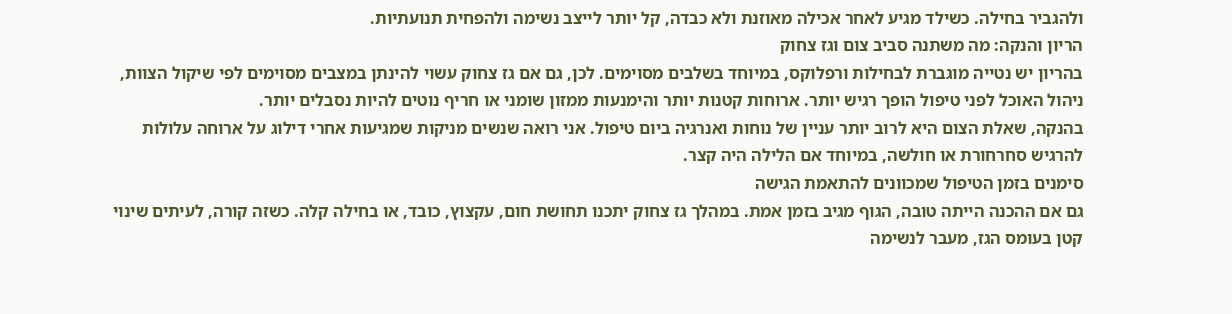ולהגביר בחילה. כשילד מגיע לאחר אכילה מאוזנת ולא כבדה, קל יותר לייצב נשימה ולהפחית תנועתיות.
הריון והנקה: מה משתנה סביב צום וגז צחוק
בהריון יש נטייה מוגברת לבחילות ורפלוקס, במיוחד בשלבים מסוימים. לכן, גם אם גז צחוק עשוי להינתן במצבים מסוימים לפי שיקול הצוות, ניהול האוכל לפני טיפול הופך רגיש יותר. ארוחות קטנות יותר והימנעות ממזון שומני או חריף נוטים להיות נסבלים יותר.
בהנקה, שאלת הצום היא לרוב יותר עניין של נוחות ואנרגיה ביום טיפול. אני רואה שנשים מניקות שמגיעות אחרי דילוג על ארוחה עלולות להרגיש סחרחורת או חולשה, במיוחד אם הלילה היה קצר.
סימנים בזמן הטיפול שמכוונים להתאמת הגישה
גם אם ההכנה הייתה טובה, הגוף מגיב בזמן אמת. במהלך גז צחוק יתכנו תחושת חום, עקצוץ, כובד, או בחילה קלה. כשזה קורה, לעיתים שינוי קטן בעומס הגז, מעבר לנשימה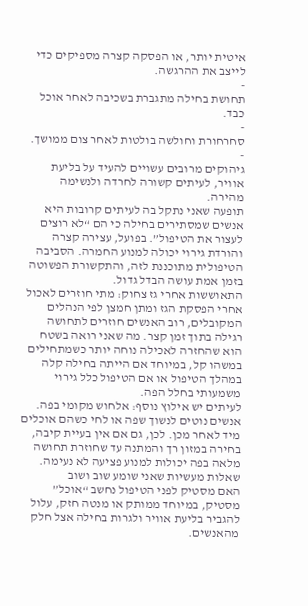איטית יותר, או הפסקה קצרה מספיקים כדי לייצב את ההרגשה.
-
תחושת בחילה מתגברת בשכיבה לאחר אוכל כבד.
-
סחרחורת וחולשה בולטות לאחר צום ממושך.
-
גיהוקים מרובים עשויים להעיד על בליעת אוויר, לעיתים קשורה לחרדה ולנשימה מהירה.
תופעה שאני נתקל בה לעיתים קרובות היא אנשים שמסתירים בחילה כי הם “לא רוצים לעצור את הטיפול”. בפועל, עצירה קצרה והורדת גירוי יכולה למנוע החמרה. הסביבה הטיפולית מתוכננת לזה, והתקשורת הפשוטה בזמן אמת עושה הבדל גדול.
התאוששות אחרי גז צחוק: מתי חוזרים לאכול
אחרי הפסקת הגז ומתן חמצן לפי הנהלים המקובלים, רוב האנשים חוזרים לתחושה רגילה בתוך זמן קצר. מה שאני רואה בשטח הוא שהחזרה לאכילה נוחה יותר כשמתחילים במשהו קל, במיוחד אם הייתה בחילה קלה במהלך הטיפול או אם הטיפול כלל גירוי משמעותי בחלל הפה.
לעיתים יש אילוץ נוסף: אלחוש מקומי בפה. אנשים נוטים לנשוך שפה או לחי כשהם אוכלים מיד לאחר מכן. לכן, גם אם אין בעיית קיבה, בחירה במזון רך והמתנה עד שחוזרת תחושה מלאה בפה יכולות למנוע פציעה לא נעימה.
שאלות מעשיות שאני שומע שוב ושוב
האם מסטיק לפני הטיפול נחשב “אוכל”
מסטיק, במיוחד ממותק או מנטה חזק, עלול להגביר בליעת אוויר ולגרות בחילה אצל חלק מהאנשים.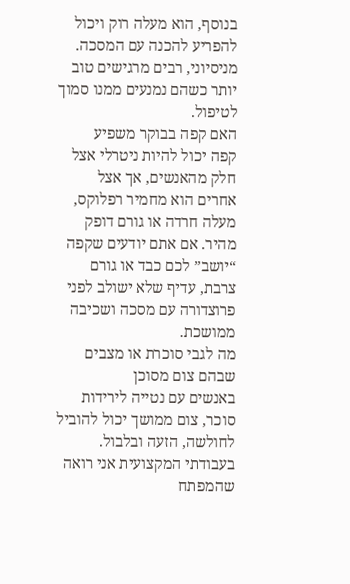בנוסף, הוא מעלה רוק ויכול להפריע להכנה עם המסכה. מניסיוני, רבים מרגישים טוב יותר כשהם נמנעים ממנו סמוך לטיפול.
האם קפה בבוקר משפיע
קפה יכול להיות ניטרלי אצל חלק מהאנשים, אך אצל אחרים הוא מחמיר רפלוקס, מעלה חרדה או גורם דופק מהיר. אם אתם יודעים שקפה “יושב” לכם כבד או גורם צרבת, עדיף שלא ישולב לפני פרוצדורה עם מסכה ושכיבה ממושכת.
מה לגבי סוכרת או מצבים שבהם צום מסוכן
באנשים עם נטייה לירידות סוכר, צום ממושך יכול להוביל לחולשה, הזעה ובלבול. בעבודתי המקצועית אני רואה שהמפתח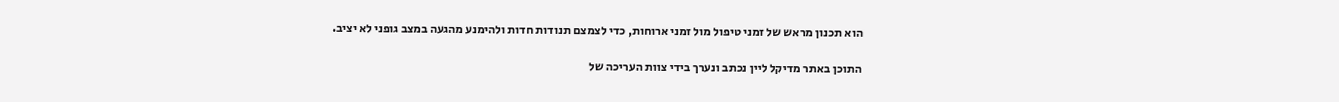הוא תכנון מראש של זמני טיפול מול זמני ארוחות, כדי לצמצם תנודות חדות ולהימנע מהגעה במצב גופני לא יציב.

התוכן באתר מדיקל ליין נכתב ונערך בידי צוות העריכה של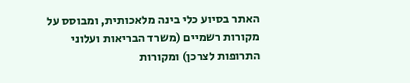האתר בסיוע כלי בינה מלאכותית, ומבוסס על מקורות רשמיים (משרד הבריאות ועלוני התרופות לצרכן) ומקורות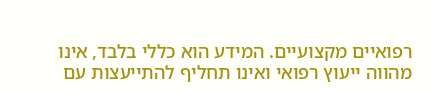רפואיים מקצועיים. המידע הוא כללי בלבד, אינו מהווה ייעוץ רפואי ואינו תחליף להתייעצות עם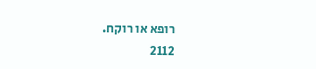רופא או רוקח.
2112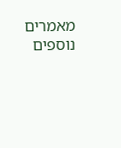מאמרים נוספים